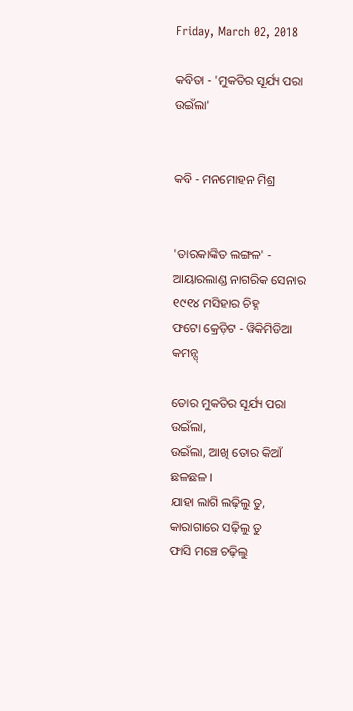Friday, March 02, 2018

କବିତା - 'ମୁକତିର ସୂର୍ଯ୍ୟ ପରା ଉଇଁଲା'


କବି - ମନମୋହନ ମିଶ୍ର


'ତାରକାଙ୍କିତ ଲଙ୍ଗଳ' - ଆୟାରଲାଣ୍ଡ ନାଗରିକ ସେନାର ୧୯୧୪ ମସିହାର ଚିହ୍ନ
ଫଟୋ କ୍ରେଡ଼ିଟ - ୱିକିମିଡିଆ କମନ୍ସ୍

ତୋର ମୁକତିର ସୂର୍ଯ୍ୟ ପରା ଉଇଁଲା,
ଉଇଁଲା, ଆଖି ତୋର କିଆଁ ଛଳଛଳ ।
ଯାହା ଲାଗି ଲଢ଼ିଲୁ ତୁ, କାରାଗାରେ ସଢ଼ିଲୁ ତୁ
ଫାସି ମଞ୍ଚେ ଚଢ଼ିଲୁ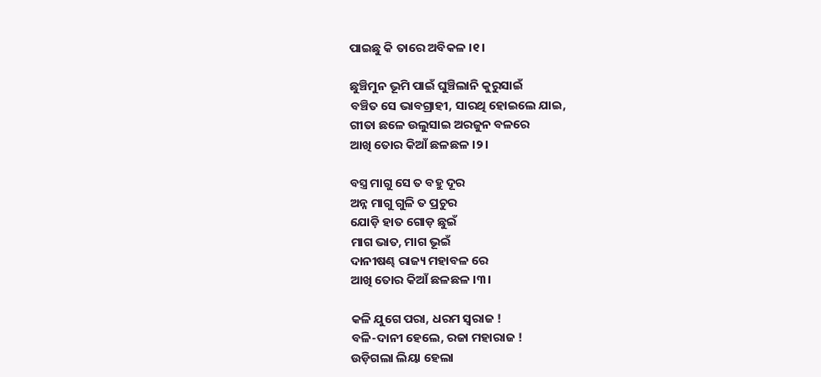ପାଇଛୁ କି ତାରେ ଅବିକଳ ।୧।

ଛୁଞ୍ଚିମୁନ ଭୂମି ପାଇଁ ଘୁଞ୍ଚିଲାନି କୁରୁସାଇଁ
ବଞ୍ଚିତ ସେ ଭାବଗ୍ରାହୀ, ସାରଥି ହୋଇଲେ ଯାଇ,
ଗୀତା ଛଳେ ଉଲୁସାଇ ଅରଜୁନ ବଳରେ
ଆଖି ତୋର କିଆଁ ଛଳଛଳ ।୨।

ବସ୍ତ୍ର ମାଗୁ ସେ ତ ବହୁ ଦୂର
ଅନ୍ନ ମାଗୁ ଗୁଳି ତ ପ୍ରଚୁର
ଯୋଡ଼ି ହାତ ଗୋଡ଼ ଛୁଇଁ
ମାଗ ଭାତ, ମାଗ ଭୂଇଁ
ଦାନୀଷଣ୍ଢ ରାଜ୍ୟ ମହାବଳ ରେ
ଆଖି ତୋର କିଆଁ ଛଳଛଳ ।୩।

କଳି ଯୁଗେ ପରା, ଧରମ ସ୍ୱରାଜ !
ବଳି-ଦାନୀ ହେଲେ, ରଜା ମହାରାଜ !
ଉଡ଼ିଗଲା ଲିୟା ହେଲା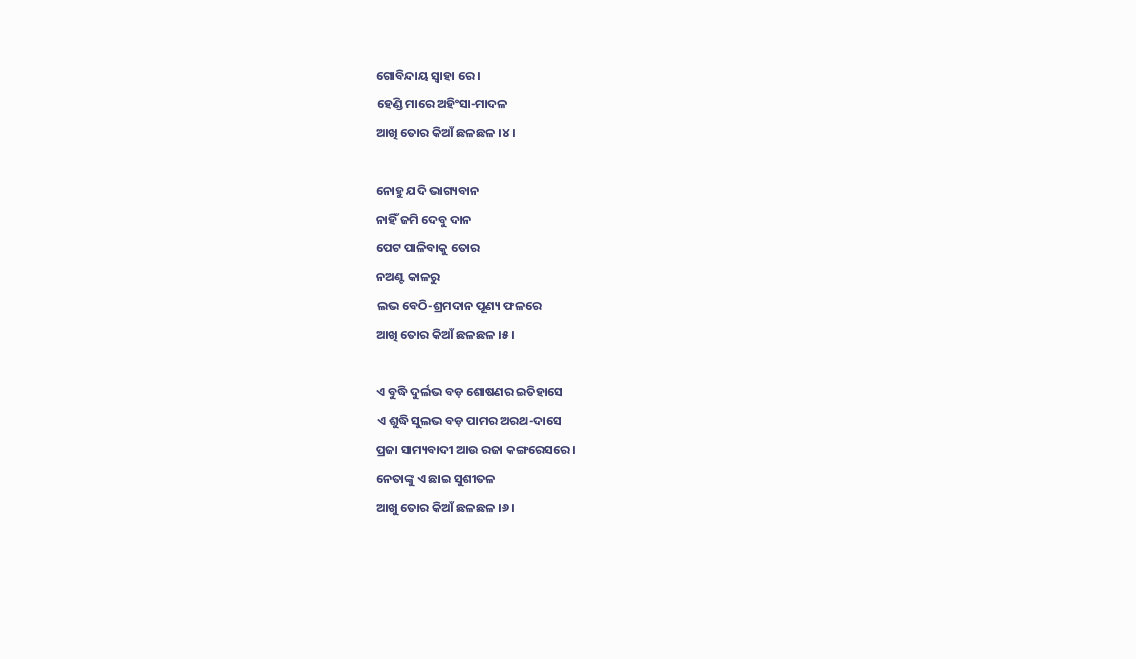ଗୋବିନ୍ଦାୟ ସ୍ୱାହା ରେ ।
ହେଣ୍ଡି ମାରେ ଅହିଂସା-ମାଦଳ
ଆଖି ତୋର କିଆଁ ଛଳଛଳ ।୪।

ନୋହୁ ଯଦି ଭାଗ୍ୟବାନ
ନାହିଁ ଜମି ଦେବୁ ଦାନ
ପେଟ ପାଳିବାକୁ ତୋର
ନଅଣ୍ଟ କାଳରୁ
ଲଭ ବେଠି-ଶ୍ରମଦାନ ପୂଣ୍ୟ ଫଳରେ
ଆଖି ତୋର କିଆଁ ଛଳଛଳ ।୫।

ଏ ବୁଦ୍ଧି ଦୁର୍ଲଭ ବଡ଼ ଶୋଷଣର ଇତିହାସେ
ଏ ଶୁଦ୍ଧି ସୁଲଭ ବଡ଼ ପାମର ଅରଥ-ଦାସେ
ପ୍ରଜା ସାମ୍ୟବାଦୀ ଆଉ ରଜା କଙ୍ଗରେସରେ ।
ନେତାଙ୍କୁ ଏ ଛାଇ ସୁଶୀତଳ
ଆଖୁ ତୋର କିଆଁ ଛଳଛଳ ।୬।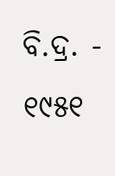ବି.ଦ୍ର. - ୧୯୫୧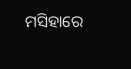ମସିହାରେ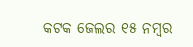କଟକ ଜେଲର ୧୫ ନମ୍ବର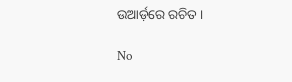ଉଆର୍ଡ଼ରେ ରଚିତ ।

No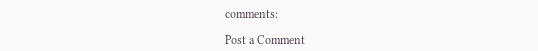comments:

Post a Comment